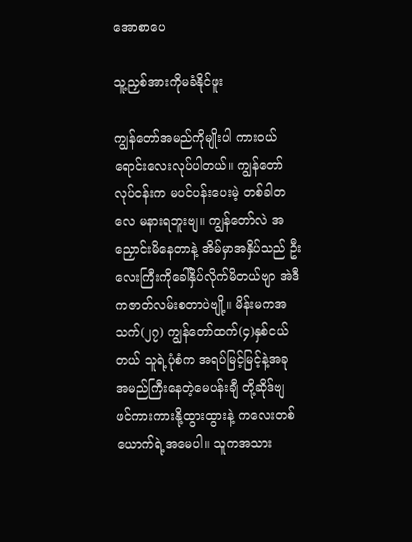အောစာပေ

သူ့ညှစ်အားကိုမခံနိုင်ဖူး

ကျွန်တော်အမည်ကိုမျိုးပါ ကားဝယ်ရောင်းလေးလုပ်ပါတယ်။ ကျွန်တော်လုပ်ငန်းက မပင်ပန်းပေးမဲ့ တစ်ခါတလေ မနားရဘူးဗျ။ ကျွန်တော်လဲ အညှောင်းမိနေတာနဲ့ အိမ်မှာအနှိပ်သည် ဦးလေးကြီးကိုခေါ်နှိပ်လိုက်မိတယ်ဗျာ အဲဒီကဇာတ်လမ်းစတာပဲဗျို့။ မိန်းမကအသက်(၂၇) ကျွန်တော်ထက်(၄)နှစ်ငယ်တယ် သူရဲ့ပုံစံက အရပ်မြင့်မြင့်နဲ့အခု အမည်ကြီးနေတဲ့မေပန်းချီ တို့ဆိုဒ်ဗျ ဖင်ကားကားနို့ထွားထွားနဲ့ ကလေးတစ်ယောက်ရဲ့အမေပါ။ သူကအသား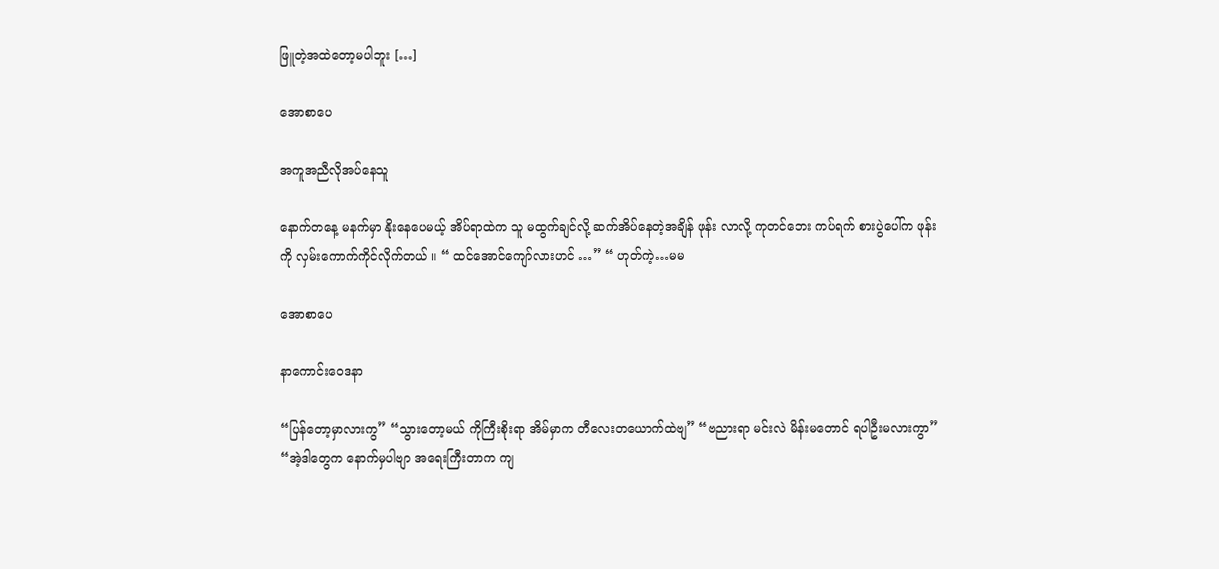ဖြူတဲ့အထဲတော့မပါဘူး […]

အောစာပေ

အကူအညီလိုအပ်နေသူ

နောက်တနေ့ မနက်မှာ နိုးနေပေမယ့် အိပ်ရာထဲက သူ မထွက်ချင်လို့ ဆက်အိပ်နေတဲ့အချိန် ဖုန်း လာလို့ ကုတင်ဘေး ကပ်ရက် စားပွဲပေါ်က ဖုန်းကို လှမ်းကောက်ကိုင်လိုက်တယ် ။ “ ထင်အောင်ကျော်လားဟင် …” “ ဟုတ်ကဲ့…မမ

အောစာပေ

နာကောင်းဝေဒနာ

“ပြန်တော့မှာလားကွ” “သွားတော့မယ် ကိုကြီးစိုးရာ အိမ်မှာက တီလေးတယောက်ထဲဗျ” “ဗညားရာ မင်းလဲ မိန်းမတောင် ရပါဦးမလားကွာ” “အဲ့ဒါတွေက နောက်မှပါဗျာ အရေးကြီးတာက ကျ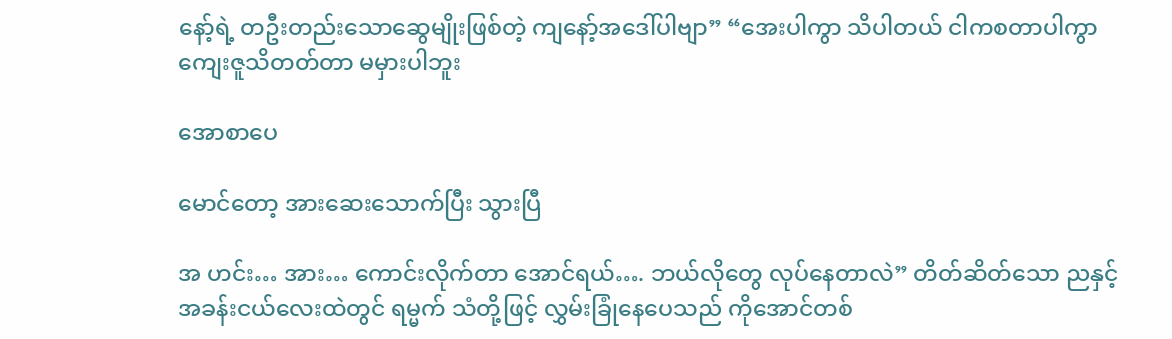နော့်ရဲ့ တဦးတည်းသောဆွေမျိုးဖြစ်တဲ့ ကျနော့်အဒေါ်ပါဗျာ” “အေးပါကွာ သိပါတယ် ငါကစတာပါကွာ ကျေးဇူသိတတ်တာ မမှားပါဘူး

အောစာပေ

မောင်တော့ အားဆေးသောက်ပြီး သွားပြီ

အ ဟင်း… အား… ကောင်းလိုက်တာ အောင်ရယ်…. ဘယ်လိုတွေ လုပ်နေတာလဲ” တိတ်ဆိတ်သော ညနှင့် အခန်းငယ်လေးထဲတွင် ရမ္မက် သံတို့ဖြင့် လွှမ်းခြုံနေပေသည် ကိုအောင်တစ်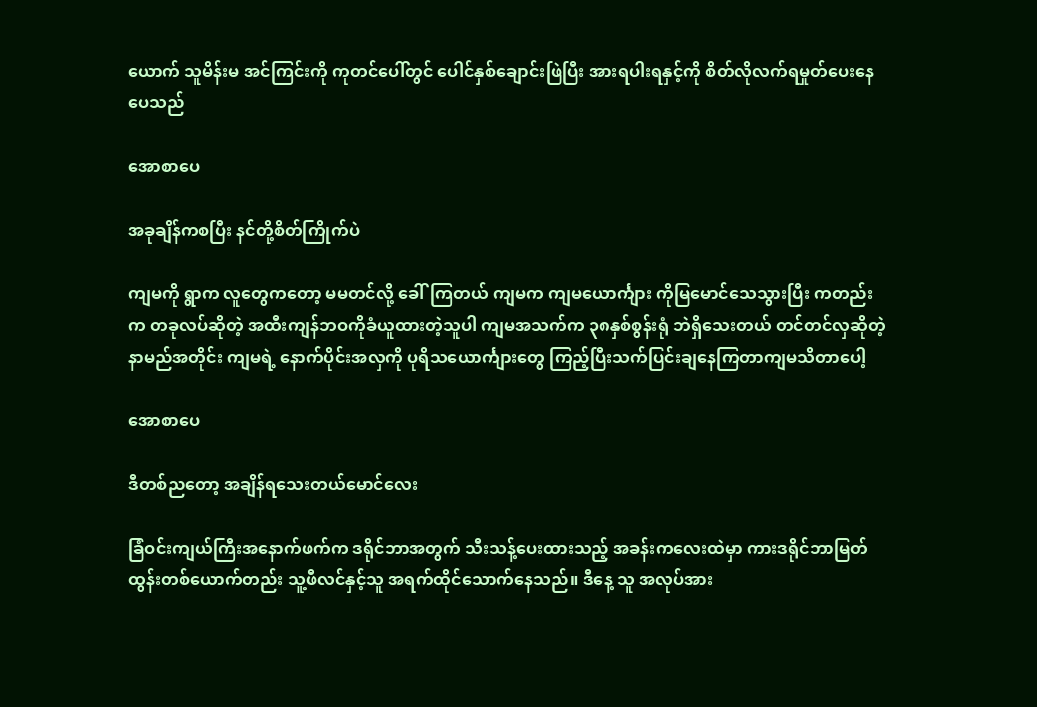ယောက် သူမိန်းမ အင်ကြင်းကို ကုတင်ပေါ်တွင် ပေါင်နှစ်ချောင်းဖြဲပြီး အားရပါးရနှင့်ကို စိတ်လိုလက်ရမှုတ်ပေးနေပေသည်

အောစာပေ

အခုချိန်ကစပြီး နင်တို့စိတ်ကြိုက်ပဲ

ကျမကို ရွာက လူတွေကတော့ မမတင်လို့ ခေါ်ကြတယ် ကျမက ကျမယောင်္ကျား ကိုမြမောင်သေသွားပြီး ကတည်းက တခုလပ်ဆိုတဲ့ အထီးကျန်ဘဝကိုခံယူထားတဲ့သူပါ ကျမအသက်က ၃၈နှစ်စွန်းရုံ ဘဲရှိသေးတယ် တင်တင်လှဆိုတဲ့ နာမည်အတိုင်း ကျမရဲ့ နောက်ပိုင်းအလှကို ပုရိသယောင်္ကျားတွေ ကြည့်ပြီးသက်ပြင်းချနေကြတာကျမသိတာပေါ့

အောစာပေ

ဒီတစ်ညတော့ အချိန်ရသေးတယ်မောင်လေး

ခြံဝင်းကျယ်ကြီးအနောက်ဖက်က ဒရိုင်ဘာအတွက် သီးသန့်ပေးထားသည့် အခန်းကလေးထဲမှာ ကားဒရိုင်ဘာမြတ်ထွန်းတစ်ယောက်တည်း သူ့ဖီလင်နှင့်သူ အရက်ထိုင်သောက်နေသည်။ ဒီနေ့ သူ အလုပ်အား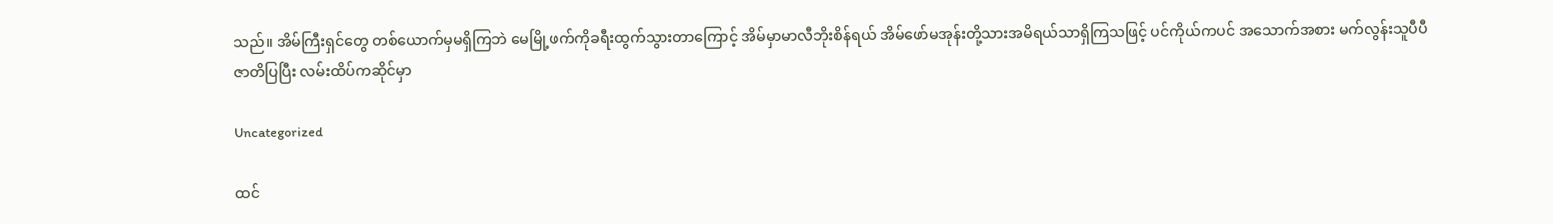သည်။ အိမ်ကြီးရှင်တွေ တစ်ယောက်မှမရှိကြဘဲ မေမြို့ဖက်ကိုခရီးထွက်သွားတာကြောင့် အိမ်မှာမာလီဘိုးစိန်ရယ် အိမ်ဖော်မအုန်းတို့သားအမိရယ်သာရှိကြသဖြင့် ပင်ကိုယ်ကပင် အသောက်အစား မက်လွန်းသူပီပီ ဇာတိပြပြီး လမ်းထိပ်ကဆိုင်မှာ

Uncategorized

ထင်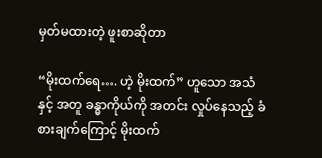မှတ်မထားတဲ့ ဖူးစာဆိုတာ

“မိုးထက်ရေ…. ဟဲ့ မိုးထက်” ဟူသော အသံနှင့် အတူ ခန္ဓာကိုယ်ကို အတင်း လှုပ်နေသည့် ခံစားချက်ကြောင့် မိုးထက်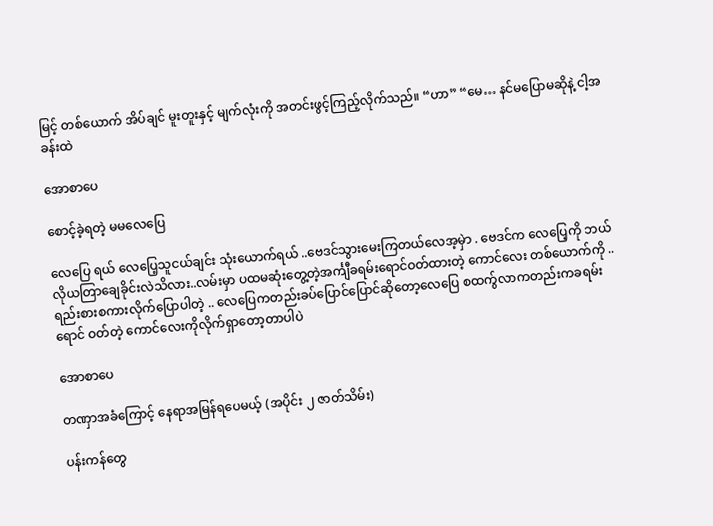မြင့် တစ်ယောက် အိပ်ချင် မူးတူးနှင့် မျက်လုံးကို အတင်းဖွင့်ကြည့်လိုက်သည်။ “ဟာ” “မေ… နင်မပြောမဆိုနဲ့ ငါ့အခန်းထဲ

အောစာပေ

စောင့်ခဲ့ရတဲ့ မမလေပြေ

လေပြေ ရယ် လေပြေ့သူငယ်ချင်း သုံးယောက်ရယ် ..ဗေဒင်သွားမေးကြတယ်လေအ့မှဲာ . ဗေဒင်က လေပြေ့ကို ဘယ်လိုယတြာချေခိုင်းလဲသိလား..လမ်းမှာ ပထမဆုံးတွေ့တဲ့အင်္ကျီခရမ်းရောင်ဝတ်ထားတဲ့ ကောင်လေး တစ်ယောက်ကို .. ရည်းစားစကားလိုက်ပြောပါတဲ့ .. လေပြေကတည်းခပ်ပြောင်ပြောင်ဆိုတော့လေပြေ စထက်ွလာကတည်းကခရမ်းရောင် ဝတ်တဲ့ ကောင်လေးကိုလိုက်ရှာတော့တာပါပဲ

အောစာပေ

တဏှာအခံကြောင့် နေရာအမြန်ရပေမယ့် (အပိုင်း ၂ ဇာတ်သိမ်း)

ပန်းကန်တွေ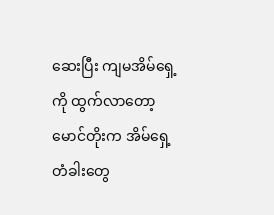ဆေးပြီး ကျမအိမ်ရှေ့ကို ထွက်လာတော့ မောင်တိုးက အိမ်ရှေ့တံခါးတွေ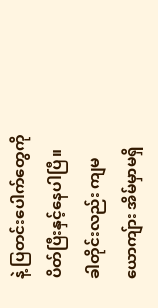နဲ့ ပြတင်းပေါက်တွေကို ပိတ်ပြီးနှင့်နေပါပြီ။ ခါတိုင်းလည်း ကျမယောကျ်ား အိမ်မှာမရှိ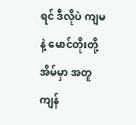ရင် ဒီလိုပဲ ကျမနဲ့ မောင်တိုးတို့ အိမ်မှာ အတူကျန်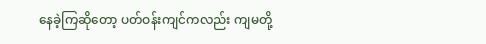နေခဲ့ကြဆိုတော့ ပတ်ဝန်းကျင်ကလည်း ကျမတို့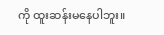ကို ထူးဆန်းမနေပါဘူး။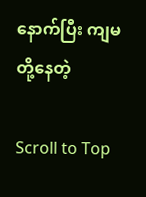နောက်ပြီး ကျမတို့နေတဲ့

Scroll to Top